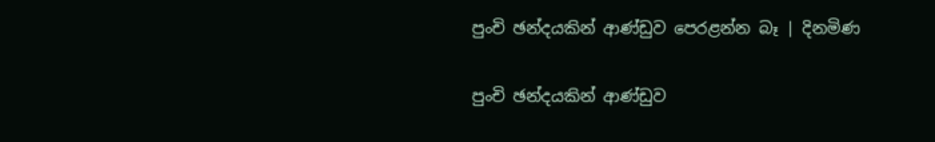පුංචි ඡන්දයකින් ආණ්ඩුව පෙරළන්න බෑ | දිනමිණ

පුංචි ඡන්දයකින් ආණ්ඩුව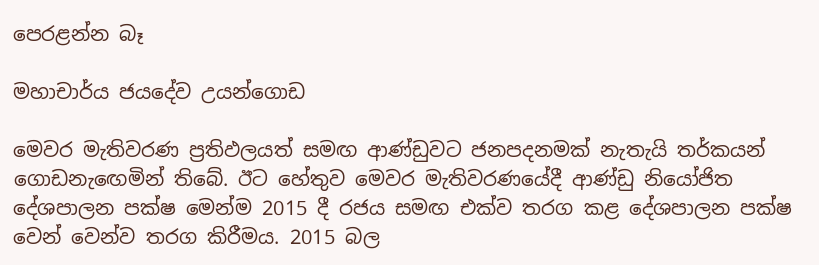පෙරළන්න බෑ

මහාචාර්ය ජයදේව උයන්ගොඩ

මෙවර මැතිවරණ ප්‍රතිඵලයත් සමඟ ආණ්ඩුවට ජනපදනමක් නැතැයි තර්කයන් ගොඩනැ‍ඟෙමින් තිබේ. ඊට හේතුව මෙවර මැතිවරණයේදී ආණ්ඩු නියෝජිත දේශපාලන පක්ෂ මෙන්ම 2015 දී රජය සමඟ එක්ව තරග කළ දේශපාලන පක්ෂ වෙන් වෙන්ව තරග කිරීමය. 2015 බල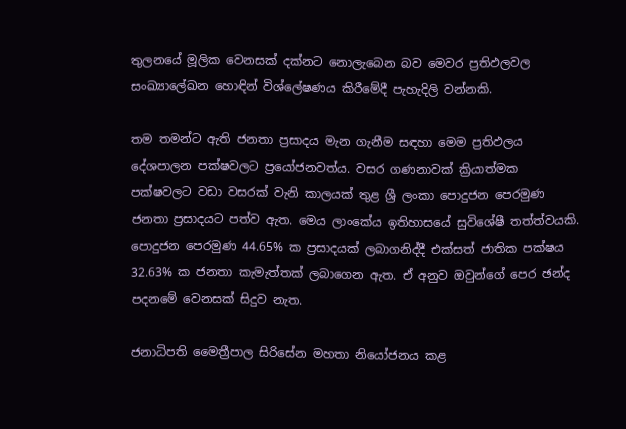තුලනයේ මූලික වෙනසක් දක්නට නොලැබෙන බව මෙවර ප්‍රතිඵලවල සංඛ්‍යාලේඛන හොඳින් විශ්ලේෂණය කිරීමේදී පැහැදිලි වන්නකි.

තම තමන්ට ඇති ජනතා ප්‍රසාදය මැන ගැනීම සඳහා මෙම ප්‍රතිඵලය දේශපාලන පක්ෂවලට ප්‍රයෝජනවත්ය. වසර ගණනාවක් ක්‍රියාත්මක පක්ෂවලට වඩා වසරක් වැනි කාලයක් තුළ ශ්‍රී ලංකා පොදුජන පෙරමුණ ජනතා ප්‍රසාදයට පත්ව ඇත. මෙය ලාංකේය ඉතිහාසයේ සුවිශේෂී තත්ත්වයකි. පොදුජන පෙරමුණ 44.65% ක ප්‍රසාදයක් ලබාගනිද්දී එක්සත් ජාතික පක්ෂය 32.63% ක ජනතා කැමැත්තක් ලබාගෙන ඇත. ඒ අනුව ඔවුන්ගේ පෙර ඡන්ද පදනමේ වෙනසක් සිදුව නැත.

ජනාධිපති මෛත්‍රීපාල සිරිසේන මහතා නියෝජනය කළ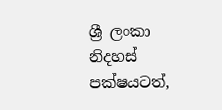ශ්‍රී ලංකා නිදහස් පක්ෂයටත්,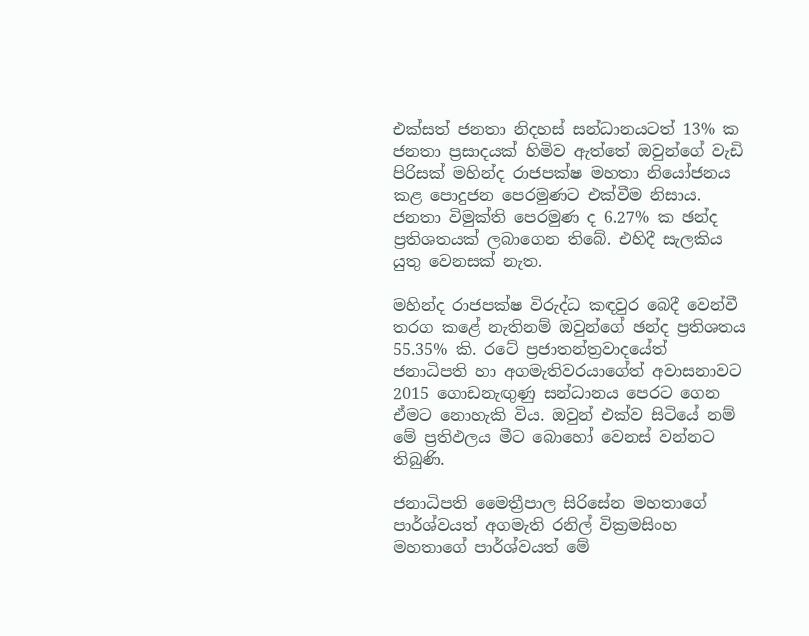එක්සත් ජනතා නිදහස් සන්ධානයටත් 13% ක ජනතා ප්‍රසාදයක් හිමිව ඇත්තේ ඔවුන්ගේ වැඩි පිරිසක් මහින්ද රාජපක්ෂ මහතා නියෝජනය කළ ‍පොදුජන පෙරමුණට එක්වීම නිසාය. ජනතා විමුක්ති පෙරමුණ ද 6.27% ක ඡන්ද ප්‍රතිශතයක් ලබාගෙන තිබේ. එහිදී සැලකිය යුතු වෙනසක් නැත.

මහින්ද රාජපක්ෂ විරුද්ධ කඳවුර බෙදී වෙන්වී තරග කළේ නැතිනම් ඔවුන්ගේ ඡන්ද ප්‍රතිශතය 55.35% කි. රටේ ප්‍රජාතන්ත්‍රවාදයේත් ජනාධිපති හා අගමැතිවරයාගේත් අවාසනාවට 2015 ගොඩනැඟුණු සන්ධානය පෙරට ගෙන ඒමට නොහැකි විය. ඔවුන් එක්ව සිටියේ නම් මේ ප්‍රතිඵලය මීට‍ බොහෝ වෙනස් වන්නට තිබුණි.

ජනාධිපති මෛත්‍රීපාල සිරිසේන මහතාගේ පාර්ශ්වයත් අගමැති රනිල් වික්‍රමසිංහ මහතාගේ පාර්ශ්වයත් මේ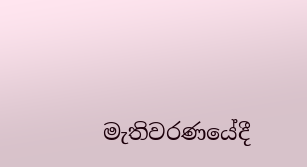මැතිවරණයේදී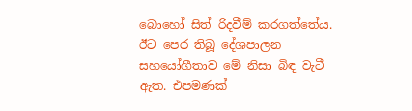බොහෝ සිත් රිදවීම් කරගත්තේය. ඊට පෙර තිබූ දේශපාලන සහයෝගීතාව මේ නිසා බිඳ වැටී ඇත. එපමණක්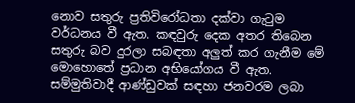නොව සතුරු ප්‍රතිවිරෝධතා දක්වා ගැටුම වර්ධනය වී ඇත. කඳවුරු දෙක අතර තිබෙන සතුරු බව දුරලා සබඳතා අලුත් කර ගැනීම මේ මොහොතේ ප්‍රධාන අභියෝගය වී ඇත. සම්මුතිවාදී ආණ්ඩුවක් සඳහා ජනවරම ලබා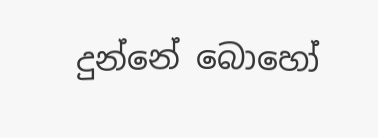දුන්නේ බොහෝ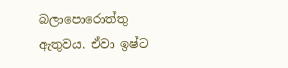බලාපොරොත්තු ඇතුවය. ඒවා ඉෂ්ට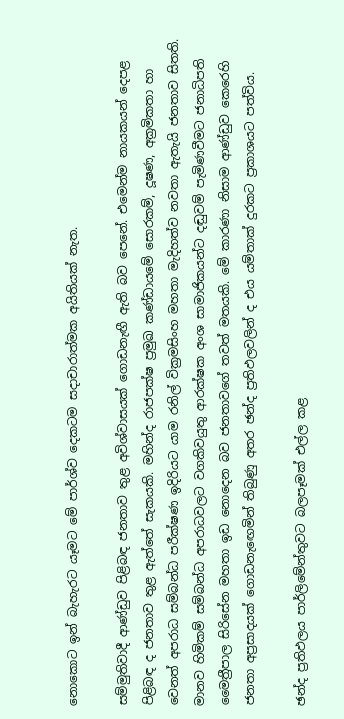නොකොට ඉන් බැහැරට යෑමට මේ පාර්ශ්ව දෙකටම සදාචාරාත්මක අයිතියක් නැත.

සම්මුතිවාදී ආණ්ඩුව පිළිබඳ ජනතාව තුළ අවිශ්වාසයක් ගොඩනැඟී ඇති බව පෙනේ. එමෙන්ම නායකයන් දෙපළ පිළිබඳ ද ජනතාව තුළ ඇත්තේ සැකයකි. මහින්ද රාජපක්ෂ ප්‍රමුඛ කණ්ඩායමේ සොරකම්, දූෂණ, අක්‍රමිකතා හා වෙනත් අපරාධ සම්බන්ධ පරීක්ෂණ ඉදිරියට යාම රනිල් වික්‍රමසිංහ මහතා මැදිහත්ව නවතා ඇතැයි ජනතාව සිතති. මානව හිමිකම් සම්බන්ධ අපරාධවලට වගකිවයුතු ආරක්ෂක අංශ සාමාජිකයන්ට දඬුවම් පැමිණවීමට ජනාධිපති මෛත්‍රීපාල සිරිසේන මහතා ඉඩ නොදෙන බව ජනතාවගේ තවත් මතයකි. මේ කාරණා නිසාම ආණ්ඩුව කෙරෙහි ජනතා අප්‍රසාදයක් ගොඩනැ‍ඟෙමින් තිබුණු අතර ඡන්ද ප්‍රතිඵලවලින් ද එය යම්තාක් දුරකට ප්‍රකාශයට පත්විය.

ඡන්ද ප්‍රතිඵලය පාර්ලිමේන්තුවට බලපෑමක් එල්ල කළ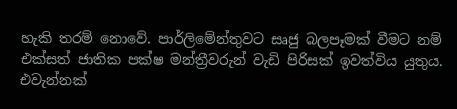හැකි තරම් නොවේ. පාර්ලිමේන්තුවට සෘජු බලපෑමක් වීමට නම් එක්සත් ජාතික පක්ෂ මන්ත්‍රීවරුන් වැඩි පිරිසක් ඉවත්විය යුතුය. එවැන්නක්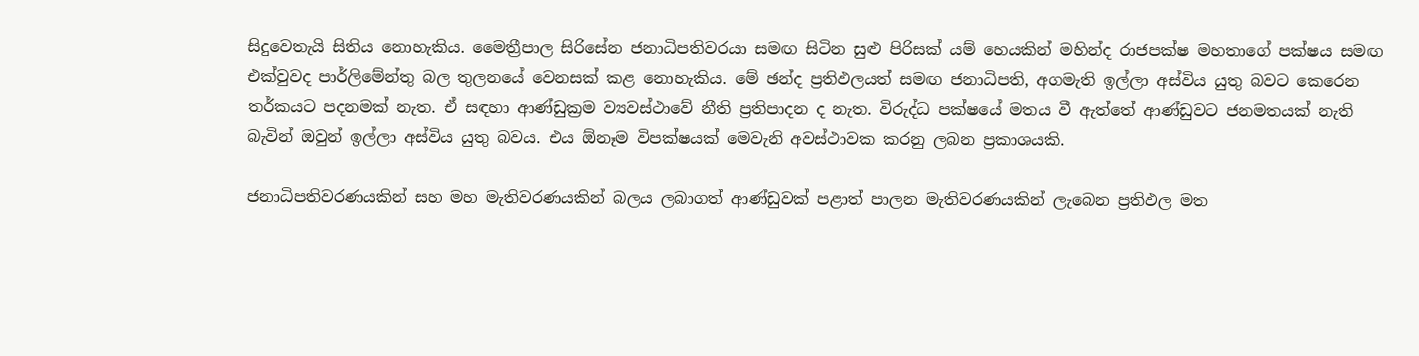සිදුවෙතැයි සිතිය නොහැකිය. මෛත්‍රීපාල සිරිසේන ජනාධිපතිවරයා සමඟ සිටින සුළු පිරිසක් යම් හෙයකින් මහින්ද රාජපක්ෂ මහතාගේ පක්ෂය සමඟ එක්වුවද පාර්ලිමේන්තු බල තුලනයේ වෙනසක් කළ නොහැකිය. මේ ඡන්ද ප්‍රතිඵලයත් සමඟ ජනාධිපති, අගමැති ඉල්ලා අස්විය යුතු බවට කෙරෙන තර්කයට පදනමක් නැත. ඒ සඳහා ආණ්ඩුක්‍රම ව්‍යවස්ථාවේ නීති ප්‍රතිපාදන ද නැත. විරුද්ධ පක්ෂයේ මතය වී ඇත්තේ ආණ්ඩුවට ජනමතයක් නැති බැවින් ඔවුන් ඉල්ලා අස්විය යුතු බවය. එය ඕනෑම විපක්ෂයක් මෙවැනි අවස්ථාවක කරනු ලබන ප්‍රකාශයකි.

ජනාධිපතිවරණයකින් සහ මහ මැතිවරණයකින් බලය ලබාගත් ආණ්ඩුවක් පළාත් පාලන මැතිවරණයකින් ලැබෙන ප්‍රතිඵල මත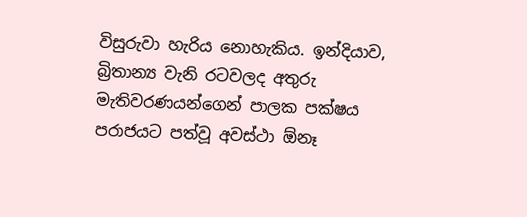විසුරුවා හැරිය නොහැකිය. ඉන්දියාව, බ්‍රිතාන්‍ය වැනි රටවලද අතුරු මැතිවරණයන්ගෙන් පාලක පක්ෂය පරාජයට පත්වූ අවස්ථා ඕනෑ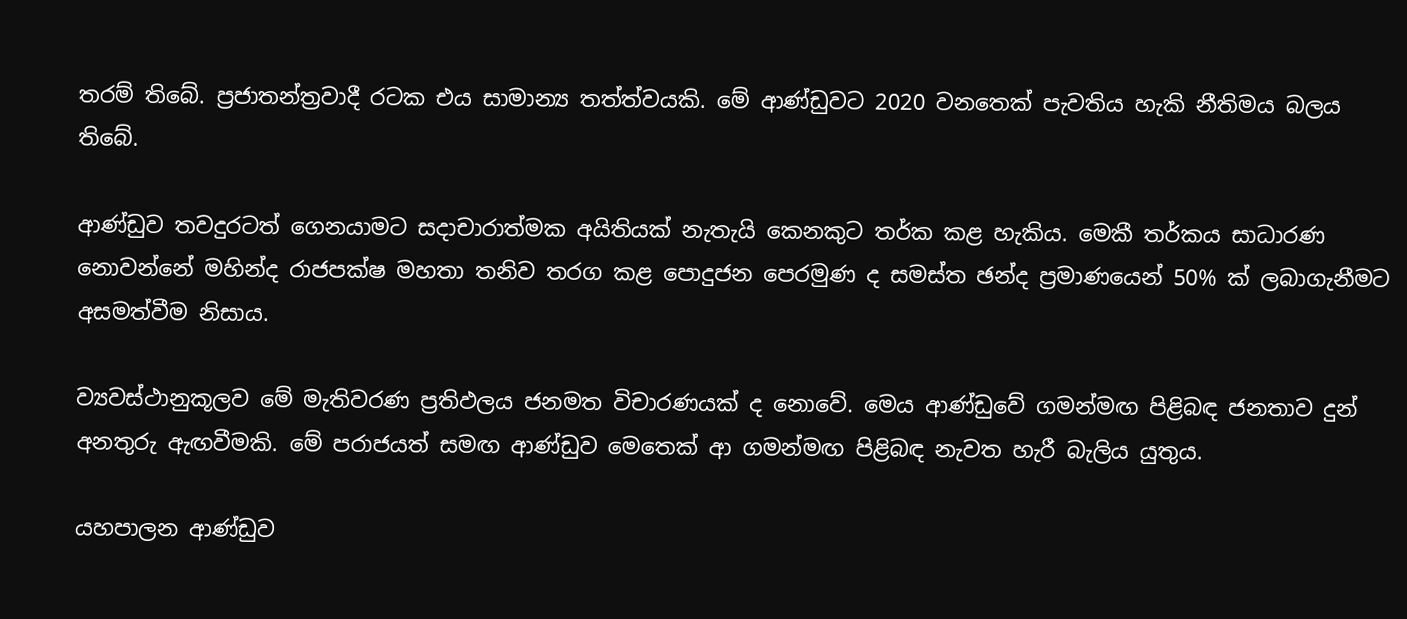තරම් තිබේ. ප්‍රජාතන්ත්‍රවාදී රටක එය සාමාන්‍ය තත්ත්වයකි. මේ ආණ්ඩුවට 2020 වනතෙක් පැවතිය හැකි නීතිමය බලය තිබේ.

ආණ්ඩුව තවදුරටත් ගෙනයාමට සදාචාරාත්මක අයිතියක් නැතැයි කෙනකුට තර්ක කළ හැකිය. මෙකී තර්කය සාධාරණ නොවන්නේ මහින්ද රාජපක්ෂ මහතා තනිව තරග කළ පොදුජන පෙරමුණ ද සමස්ත ඡන්ද ප්‍රමාණයෙන් 50% ක් ලබාගැනීමට අසමත්වීම නිසාය.

ව්‍යවස්ථානුකූලව මේ මැතිවරණ ප්‍රතිඵලය ජනමත විචාරණයක් ද නොවේ. මෙය ආණ්ඩුවේ ගමන්මඟ පිළිබඳ ජනතාව දුන් අනතුරු ඇඟවීමකි. මේ පරාජයත් සමඟ ආණ්ඩුව මෙතෙක් ආ ගමන්මඟ පිළිබඳ නැවත හැරී බැලිය යුතුය.

යහපාලන ආණ්ඩුව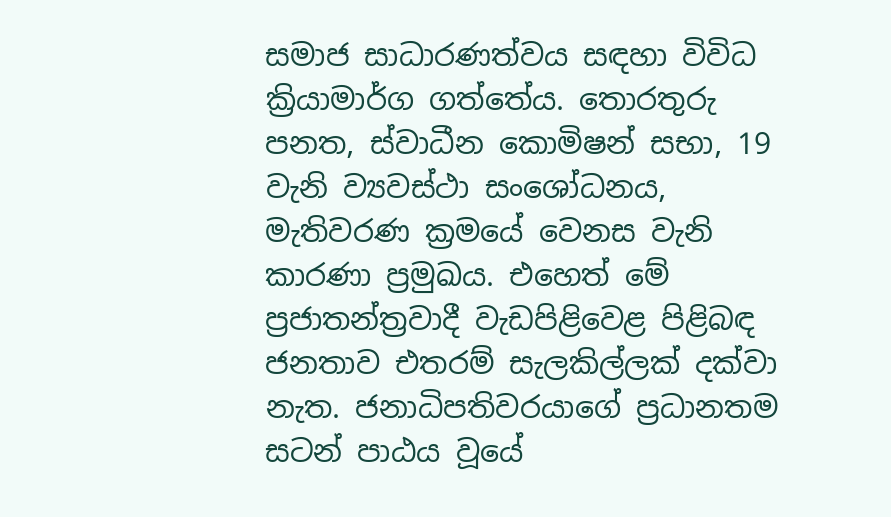සමාජ සාධාරණත්වය සඳහා විවිධ ක්‍රියාමාර්ග ගත්තේය. තොරතුරු පනත, ස්වාධීන කොමිෂන් සභා, 19 වැනි ව්‍යවස්ථා සංශෝධනය, මැතිවරණ ක්‍රමයේ වෙනස වැනි කාරණා ප්‍රමුඛය. එහෙත් මේ ප්‍රජාතන්ත්‍රවාදී වැඩපිළිවෙළ පිළිබඳ ජනතාව එතරම් සැලකිල්ලක් දක්වා නැත. ජනාධිපතිවරයාගේ ප්‍රධානතම සටන් පාඨය වූයේ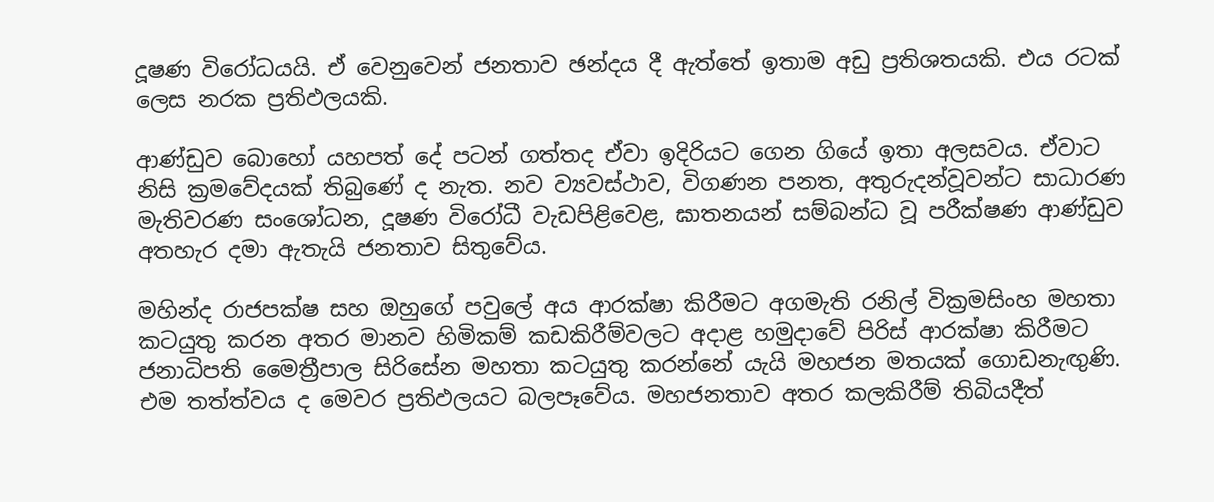දූෂණ විරෝධයයි. ඒ වෙනුවෙන් ජනතාව ඡන්දය දී ඇත්තේ ඉතාම අඩු ප්‍රතිශතයකි. එය රටක් ලෙස නරක ප්‍රතිඵලයකි.

ආණ්ඩුව බොහෝ යහපත් දේ පටන් ගත්තද ඒවා ඉදිරියට ගෙන ගියේ ඉතා අලසවය. ඒවාට නිසි ක්‍රමවේදයක් තිබුණේ ද නැත. නව ව්‍යවස්ථාව, විගණන පනත, අතුරුදන්වූවන්ට සාධාරණ මැතිවරණ සංශෝධන, දූෂණ විරෝධී වැඩපිළිවෙළ, ඝාතනයන් සම්බන්ධ වූ පරීක්ෂණ ආණ්ඩුව අතහැර දමා ඇතැයි ජනතාව සිතුවේය.

මහින්ද රාජපක්ෂ සහ ඔහුගේ පවුලේ අය ආරක්ෂා කිරීමට අගමැති රනිල් වික්‍රමසිංහ මහතා කටයුතු කරන අතර මානව හිමිකම් කඩකිරීම්වලට අදාළ හමුදාවේ පිරිස් ආරක්ෂා කිරීමට ජනාධිපති මෛත්‍රීපාල සිරිසේන මහතා කටයුතු කරන්නේ යැයි මහජන මතයක් ගොඩනැඟුණි. එම තත්ත්වය ද මෙවර ප්‍රතිඵලයට බලපෑවේය. මහජනතාව අතර කලකිරීම් තිබියදීත්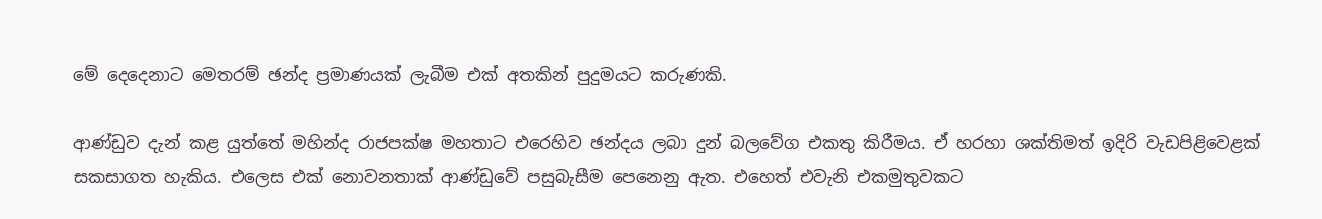මේ දෙදෙනාට මෙතරම් ඡන්ද ප්‍රමාණයක් ලැබීම එක් අතකින් පුදුමයට කරුණකි.

ආණ්ඩුව දැන් කළ යුත්තේ මහින්ද රාජපක්ෂ මහතාට එරෙහිව ඡන්දය ලබා දුන් බලවේග එකතු කිරීමය. ඒ හරහා ශක්තිමත් ඉදිරි වැඩපිළිවෙළක් සකසාගත හැකිය. එලෙස එක් නොවනතාක් ආණ්ඩුවේ පසුබැසීම පෙනෙනු ඇත. එහෙත් එවැනි එකමුතුවකට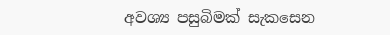අවශ්‍ය පසුබිමක් සැකසෙන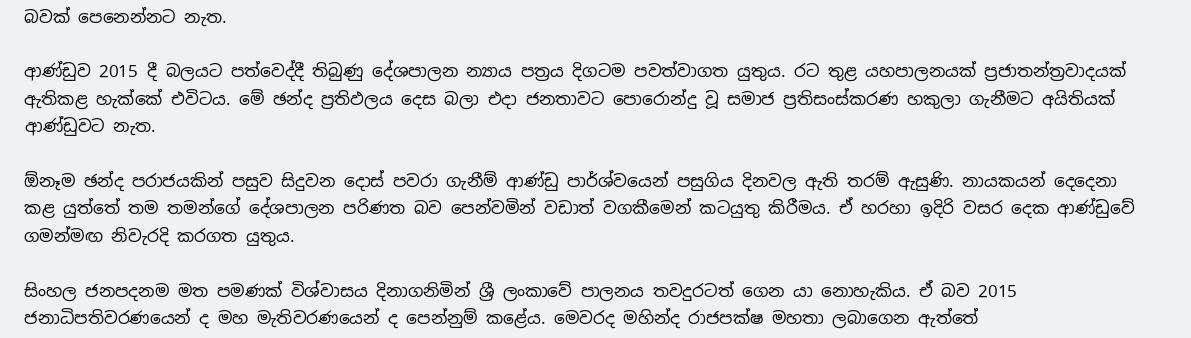බවක් පෙනෙන්නට නැත.

ආණ්ඩුව 2015 දී බලයට පත්වෙද්දී තිබුණු දේශපාලන න්‍යාය පත්‍රය දිගටම පවත්වාගත යුතුය. රට තුළ යහපාලනයක් ප්‍රජාතන්ත්‍රවාදයක් ඇතිකළ හැක්කේ එවිටය. මේ ඡන්ද ප්‍රතිඵලය දෙස බලා එදා ජනතාවට පොරොන්දු වූ සමාජ ප්‍රතිසංස්කරණ හකුලා ගැනීමට අයිතියක් ආණ්ඩුවට නැත.

ඕනෑම ඡන්ද පරාජයකින් පසුව සිදුවන දොස් පවරා ගැනීම් ආණ්ඩු පාර්ශ්වයෙන් පසුගිය දිනවල ඇති තරම් ඇසුණි. නායකයන් දෙදෙනා කළ යුත්තේ තම තමන්ගේ දේශපාලන පරිණත බව පෙන්වමින් වඩාත් වගකීමෙන් කටයුතු කිරීමය. ඒ හරහා ඉදිරි වසර දෙක ආණ්ඩුවේ ගමන්මඟ නිවැරදි කරගත යුතුය.

සිංහල ජනපදනම මත පමණක් විශ්වාසය දිනාගනිමින් ශ්‍රී ලංකාවේ පාලනය තවදුරටත් ගෙන යා නොහැකිය. ඒ බව 2015 ජනාධිපතිවරණයෙන් ද මහ මැතිවරණයෙන් ද පෙන්නුම් කළේය. මෙවරද මහින්ද රාජපක්ෂ මහතා ලබාගෙන ඇත්තේ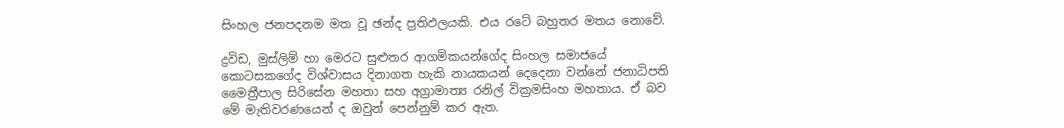සිංහල ජනපදනම මත වූ ඡන්ද ප්‍රතිඵලයකි. එය රටේ බහුතර මතය නොවේ.

ද්‍රවිඩ, මුස්ලිම් හා මෙරට සුළුතර ආගමිකයන්ගේද සිංහල සමාජයේ කොටසකගේද විශ්වාසය දිනාගත හැකි නායකයන් දෙදෙනා වන්නේ ජනාධිපති මෛත්‍රීපාල සිරිසේන මහතා සහ අග්‍රාමාත්‍ය රනිල් වික්‍රමසිංහ මහතාය. ඒ බව මේ මැතිවරණයෙන් ද ඔවුන් පෙන්නුම් කර ඇත.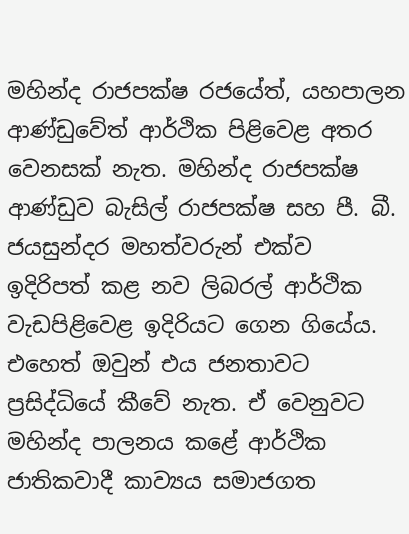මහින්ද රාජපක්ෂ රජයේත්, යහපාලන ආණ්ඩුවේත් ආර්ථික පිළිවෙළ අතර වෙනසක් නැත. මහින්ද රාජපක්ෂ ආණ්ඩුව බැසිල් රාජපක්ෂ සහ පී. බී. ජයසුන්දර මහත්වරුන් එක්ව ඉදිරිපත් කළ නව ලිබරල් ආර්ථික වැඩපිළිවෙළ ඉදිරියට ගෙන ගියේය. එහෙත් ඔවුන් එය ජනතාවට ප්‍රසිද්ධියේ කීවේ නැත. ඒ වෙනුවට මහින්ද පාලනය කළේ ආර්ථික ජාතිකවාදී කාව්‍යය සමාජගත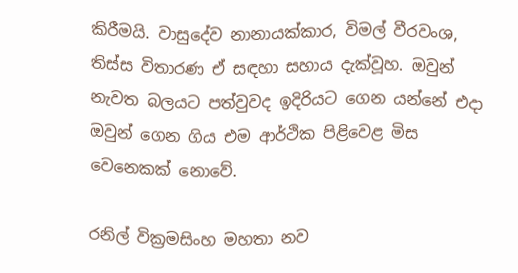කිරීමයි. වාසුදේව නානායක්කාර, විමල් වීරවංශ, තිස්ස විතාරණ ඒ සඳහා සහාය දැක්වූහ. ඔවුන් නැවත බලයට පත්වුවද ඉදිරියට ගෙන යන්නේ එදා ඔවුන් ගෙන ගිය එම ආර්ථික පිළිවෙළ මිස වෙනෙකක් නොවේ.

රනිල් වික්‍රමසිංහ මහතා නව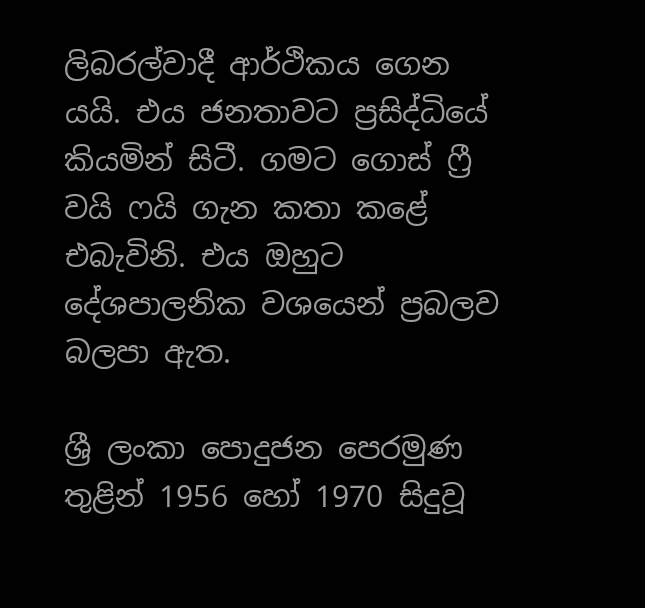ලිබරල්වාදී ආර්ථිකය ගෙන යයි. එය ජනතාවට ප්‍රසිද්ධියේ කියමින් සිටී. ගමට ගොස් ෆ්‍රී වයි ෆයි ගැන කතා කළේ එබැවිනි. එය ඔහුට දේශපාලනික වශයෙන් ප්‍රබලව බලපා ඇත.

ශ්‍රී ලංකා පොදුජන පෙරමුණ තුළින් 1956 හෝ 1970 සිදුවූ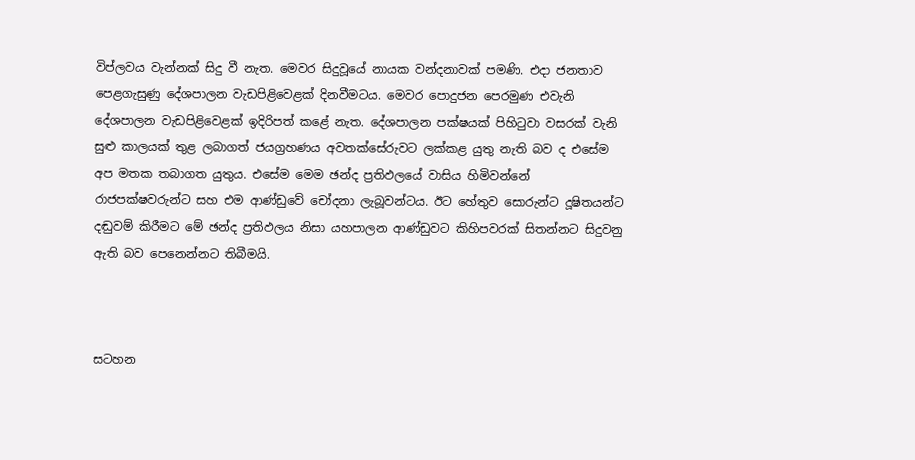විප්ලවය වැන්නක් සිදු වී නැත. මෙවර සිදුවූයේ නායක වන්දනාවක් පමණි. එදා ජනතාව පෙළගැසුණු දේශපාලන වැඩපිළිවෙළක් දිනවීමටය. මෙවර පොදුජන පෙරමුණ එවැනි දේශපාලන වැඩපිළිවෙළක් ඉදිරිපත් කළේ නැත. දේශපාලන පක්ෂයක් පිහිටුවා වසරක් වැනි සුළු කාලයක් තුළ ලබාගත් ජයග්‍රහණය අවතක්සේරුවට ලක්කළ යුතු නැති බව ද එසේම අප මතක තබාගත යුතුය. එසේම මෙම ඡන්ද ප්‍රතිඵලයේ වාසිය හිමිවන්නේ රාජපක්ෂවරුන්ට සහ එම ආණ්ඩුවේ චෝදනා ලැබූවන්ටය. ඊට හේතුව සොරුන්ට දූෂිතයන්ට දඬුවම් කිරීමට මේ ඡන්ද ප්‍රතිඵලය නිසා යහපාලන ආණ්ඩුවට කිහිපවරක් සිතන්නට සිදුවනු ඇති බව පෙනෙන්නට තිබීමයි.



සටහන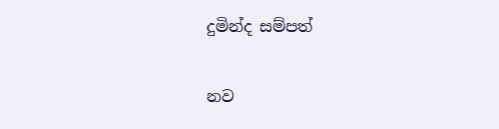දුමින්ද සම්පත්

නව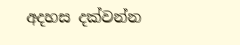අදහස දක්වන්න